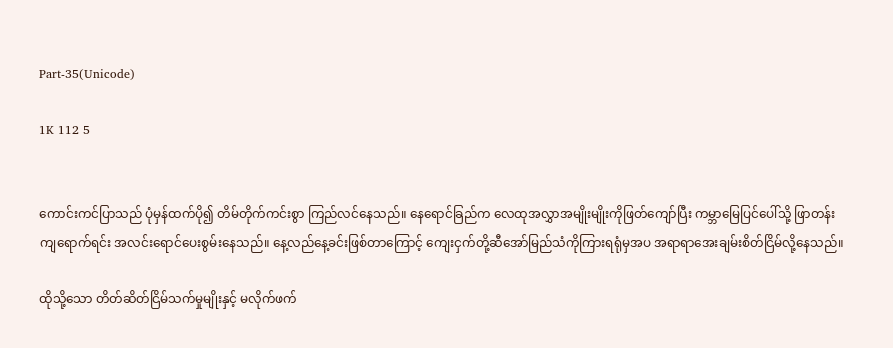Part-35(Unicode)

1K 112 5


ကောင်းကင်ပြာသည် ပုံမှန်ထက်ပို၍ တိမ်တိုက်ကင်းစွာ ကြည်လင်နေသည်။ နေရောင်ခြည်က လေထုအလွှာအမျိုးမျိုးကိုဖြတ်ကျော်ပြီး ကမ္ဘာမြေပြင်ပေါ်သို့ ဖြာတန်းကျရောက်ရင်း အလင်းရောင်ပေးစွမ်းနေသည်။ နေ့လည်နေ့ခင်းဖြစ်တာကြောင့် ကျေးငှက်တို့ဆီအော်မြည်သံကိုကြားရရုံမှအပ အရာရာအေးချမ်းစိတ်ငြိမ်လို့နေသည်။

ထိုသို့သော တိတ်ဆိတ်ငြိမ်သက်မှုမျိုးနှင့် မလိုက်ဖက်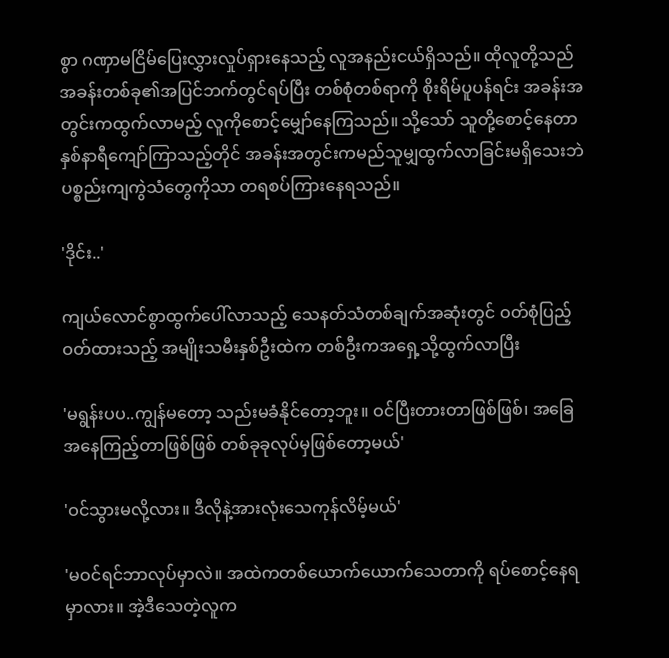စွာ ဂဏှာမငြိမ်ပြေးလွှားလှုပ်ရှားနေသည့် လူအနည်းငယ်ရှိသည်။ ထိုလူတို့သည် အခန်းတစ်ခု၏အပြင်ဘက်တွင်ရပ်ပြီး တစ်စုံတစ်ရာကို စိုးရိမ်ပူပန်ရင်း အခန်းအတွင်းကထွက်လာမည့် လူကိုစောင့်မျှော်နေကြသည်။ သို့သော် သူတို့စောင့်နေတာ နှစ်နာရီကျော်ကြာသည့်တိုင် အခန်းအတွင်းကမည်သူမျှထွက်လာခြင်းမရှိသေးဘဲ ပစ္စည်းကျကွဲသံတွေကိုသာ တရစပ်ကြားနေရသည်။

'ဒိုင်း..'

ကျယ်လောင်စွာထွက်ပေါ်လာသည့် သေနတ်သံတစ်ချက်အဆုံးတွင် ဝတ်စုံပြည့်ဝတ်ထားသည့် အမျိုးသမီးနှစ်ဦးထဲက တစ်ဦးကအရှေ့သို့ထွက်လာပြီး

'မရွန်းပပ..ကျွန်မတော့ သည်းမခံနိုင်တော့ဘူး။ ဝင်ပြီးတားတာဖြစ်ဖြစ်၊ အခြေအနေကြည့်တာဖြစ်ဖြစ် တစ်ခုခုလုပ်မှဖြစ်တော့မယ်'

'ဝင်သွားမလို့လား။ ဒီလိုနဲ့အားလုံးသေကုန်လိမ့်မယ်'

'မဝင်ရင်ဘာလုပ်မှာလဲ။ အထဲကတစ်ယောက်ယောက်သေတာကို ရပ်စောင့်နေရမှာလား။ အဲ့ဒီသေတဲ့လူက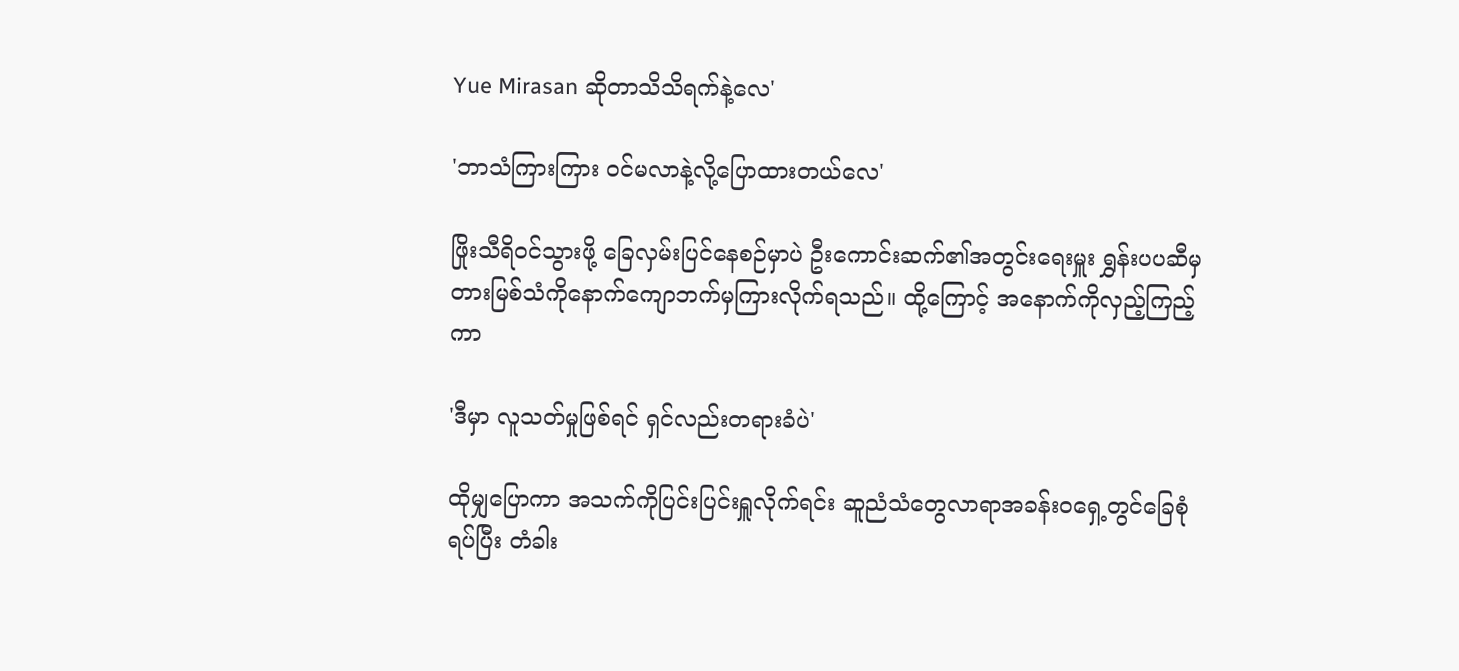Yue Mirasan ဆိုတာသိသိရက်နဲ့လေ'

'ဘာသံကြားကြား ဝင်မလာနဲ့လို့ပြောထားတယ်လေ'

ဖြိုးသီရိဝင်သွားဖို့ ခြေလှမ်းပြင်နေစဉ်မှာပဲ ဦးကောင်းဆက်၏အတွင်းရေးမှူး ရွှန်းပပဆီမှ တားမြစ်သံကိုနောက်ကျောဘက်မှကြားလိုက်ရသည်။ ထို့ကြောင့် အနောက်ကိုလှည့်ကြည့်ကာ

'ဒီမှာ လူသတ်မှုဖြစ်ရင် ရှင်လည်းတရားခံပဲ'

ထိုမျှပြောကာ အသက်ကိုပြင်းပြင်းရှူလိုက်ရင်း ဆူညံသံတွေလာရာအခန်းဝရှေ့တွင်ခြေစုံရပ်ပြီး တံခါး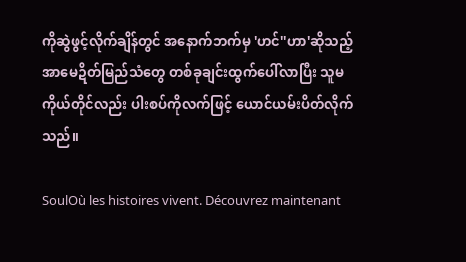ကိုဆွဲဖွင့်လိုက်ချိန်တွင် အနောက်ဘက်မှ 'ဟင်''ဟာ'ဆိုသည့် အာမေဍိတ်မြည်သံတွေ တစ်ခုချင်းထွက်ပေါ်လာပြီး သူမကိုယ်တိုင်လည်း ပါးစပ်ကိုလက်ဖြင့် ယောင်ယမ်းပိတ်လိုက်သည်။

SoulOù les histoires vivent. Découvrez maintenant